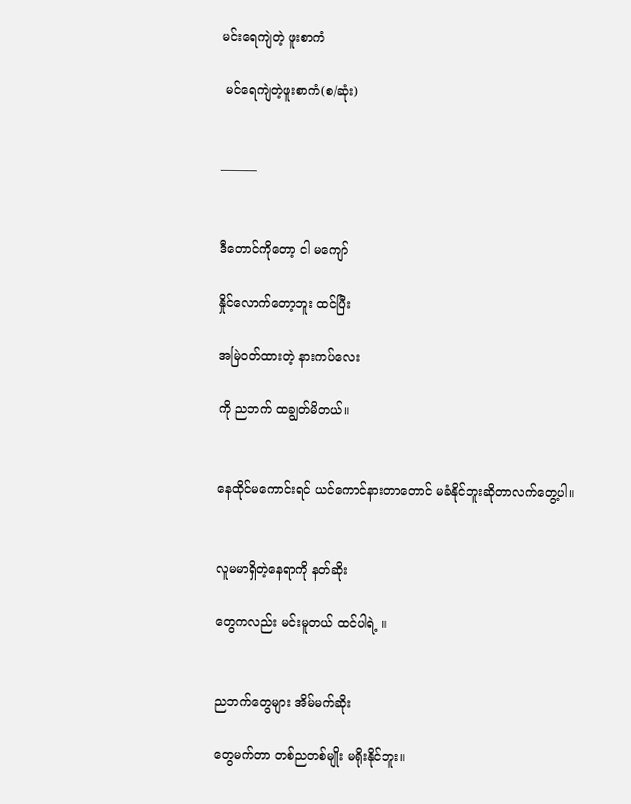မင်းရေကျဲတဲ့ ဖူးစာကံ

 မင်ရေကျဲတဲ့ဖူးစာကံ(စ/ဆုံး)


———


ဒီတောင်ကိုတော့ ငါ မကျော်

နှိုင်လောက်တော့ဘူး ထင်ပြီး

အမြဲဝတ်ထားတဲ့ နားကပ်လေး

ကို ညဘက် ထချွတ်မိတယ်။


နေထိုင်မကောင်းရင် ယင်ကောင်နားတာတောင် မခံနိုင်ဘူးဆိုတာလက်တွေ့ပါ။


လူမမာရှိတဲ့နေရာကို နတ်ဆိုး

တွေကလည်း မင်းမူတယ် ထင်ပါရဲ့ ။


ညဘက်တွေများ အိမ်မက်ဆိုး

တွေမက်တာ တစ်ညတစ်မျိုး မရိုးနိုင်ဘူး။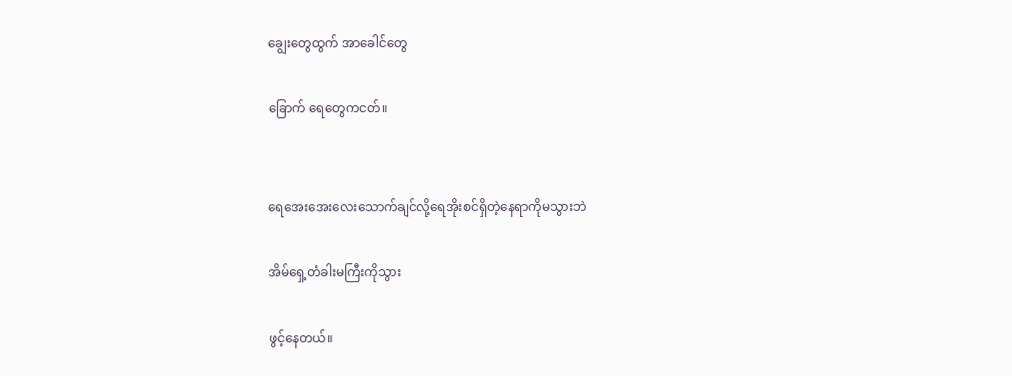ချွေးတွေထွက် အာခေါင်တွေ

ခြောက် ရေတွေကငတ်။


ရေအေးအေးလေးသောက်ချင်လို့ရေအိုးစင်ရှိတဲ့နေရာကိုမသွားဘဲ

အိမ်ရှေ့တံခါးမကြီးကိုသွား

ဖွင့်နေတယ်။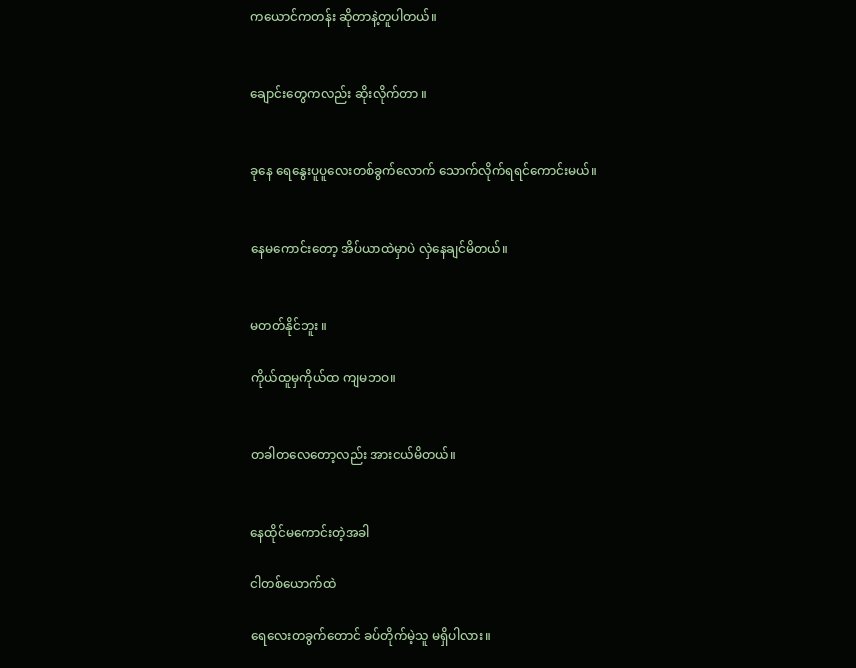ကယောင်ကတန်း ဆိုတာနဲ့တူပါတယ်။


ချောင်းတွေကလည်း ဆိုးလိုက်တာ ။


ခုနေ ရေနွေးပူပူလေးတစ်ခွက်လောက် သောက်လိုက်ရရင်ကောင်းမယ်။


နေမကောင်းတော့ အိပ်ယာထဲမှာပဲ လှဲနေချင်မိတယ်။


မတတ်နိုင်ဘူး ။

ကိုယ်ထူမှကိုယ်ထ ကျမဘဝ။


တခါတလေတော့လည်း အားငယ်မိတယ်။


နေထိုင်မကောင်းတဲ့အခါ

ငါတစ်ယောက်ထဲ

ရေလေးတခွက်တောင် ခပ်တိုက်မဲ့သူ မရှိပါလား။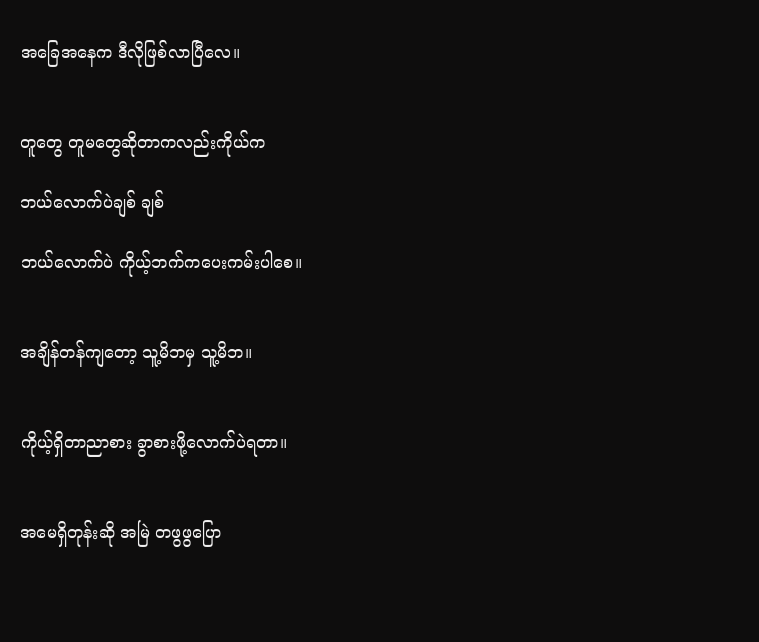အခြေအနေက ဒီလိုဖြစ်လာပြီလေ။


တူတွေ တူမတွေဆိုတာကလည်းကိုယ်က

ဘယ်လောက်ပဲချစ် ချစ်

ဘယ်လောက်ပဲ ကိုယ့်ဘက်ကပေးကမ်းပါစေ။


အချိန်တန်ကျတော့ သူ့မိဘမှ သူ့မိဘ။


ကိုယ့်ရှိတာညာစား ခွာစားဖို့လောက်ပဲရတာ။


အမေရှိတုန်းဆို အမြဲ တဖွဖွပြော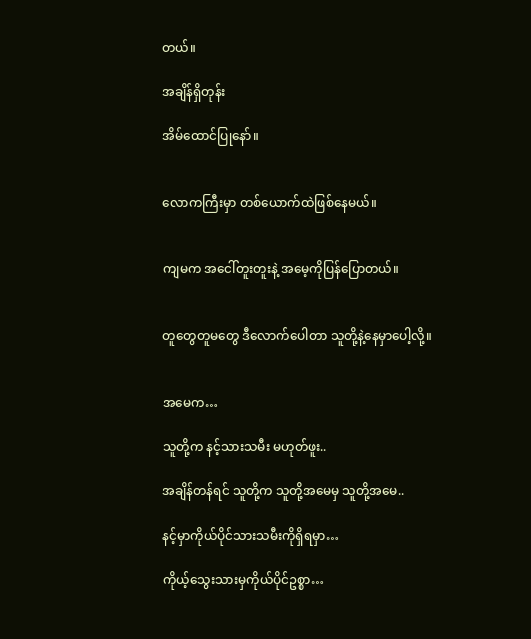တယ်။

အချိန်ရှိတုန်း

အိမ်ထောင်ပြုနော်။


လောကကြီးမှာ တစ်ယောက်ထဲဖြစ်နေမယ်။


ကျမက အငေါ်တူးတူးနဲ့ အမေ့ကိုပြန်ပြောတယ်။


တူတွေတူမတွေ ဒီလောက်ပေါတာ သူတို့နဲ့နေမှာပေါ့လို့။


အမေက…

သူတို့က နင့်သားသမီး မဟုတ်ဖူး..

အချိန်တန်ရင် သူတို့က သူတို့အမေမှ သူတို့အမေ..

နင့်မှာကိုယ်ပိုင်သားသမီးကိုရှိရမှာ…

ကိုယ့်သွေးသားမှကိုယ်ပိုင်ဥစ္စာ…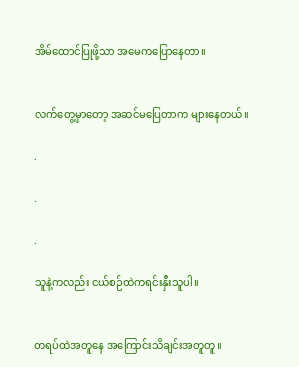အိမ်ထောင်ပြုဖို့သာ အမေကပြောနေတာ။


လက်တွေ့မှာတော့ အဆင်မပြေတာက များနေတယ်။

.

.

.

သူနဲ့ကလည်း ငယ်စဉ်ထဲကရင်းနှီးသူပါ။


တရပ်ထဲအတူနေ အကြောင်းသိချင်းအတူတူ။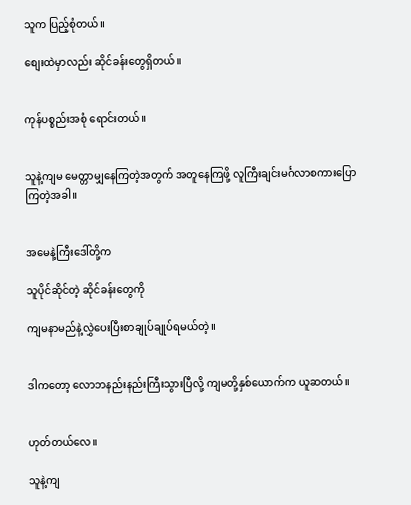သူက ပြည့်စုံတယ်။

စျေးထဲမှာလည်း ဆိုင်ခန်းတွေရှိတယ်။


ကုန်ပစ္စည်းအစုံ ရောင်းတယ်။


သူနဲ့ကျမ မေတ္တာမျှနေကြတဲ့အတွက် အတူနေကြဖို့ လူကြီးချင်းမင်္ဂလာစကားပြောကြတဲ့အခါ။


အမေနဲ့ကြီးဒေါ်တို့က

သူပိုင်ဆိုင်တဲ့ ဆိုင်ခန်းတွေကို

ကျမနာမည်နဲ့လွှဲပေးပြီးစာချုပ်ချုပ်ရမယ်တဲ့။


ဒါကတော့ လောဘနည်းနည်းကြီးသွားပြီလို့ ကျမတို့နှစ်ယောက်က ယူဆတယ်။


ဟုတ်တယ်လေ။

သူနဲ့ကျ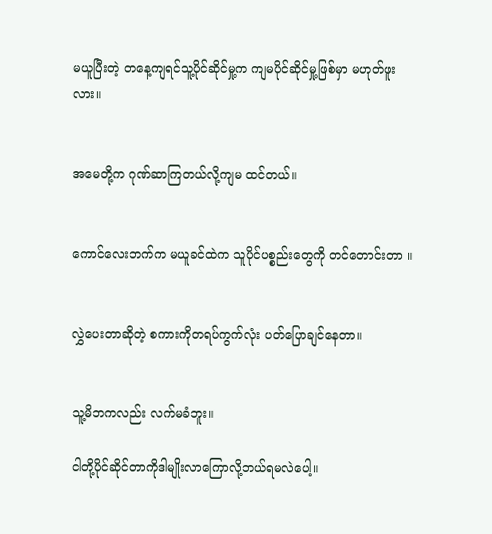မယူပြီးတဲ့ တနေ့ကျရင်သူ့ပိုင်ဆိုင်မှု့က ကျမပိုင်ဆိုင်မှု့ဖြစ်မှာ မဟုတ်ဖူးလား။


အမေတို့က ဂုဏ်ဆာကြတယ်လို့ကျမ ထင်တယ်။


ကောင်လေးဘက်က မယူခင်ထဲက သူပိုင်ပစ္စည်းတွေကို တင်တောင်းတာ ။


လွှဲပေးတာဆိုတဲ့ စကားကိုတရပ်ကွက်လုံး ပတ်ပြောချင်နေတာ။


သူ့မိဘကလည်း လက်မခံဘူး။

ငါတို့ပိုင်ဆိုင်တာကိုဒါမျိုးလာကြောလို့ဘယ်ရမလဲပေါ့။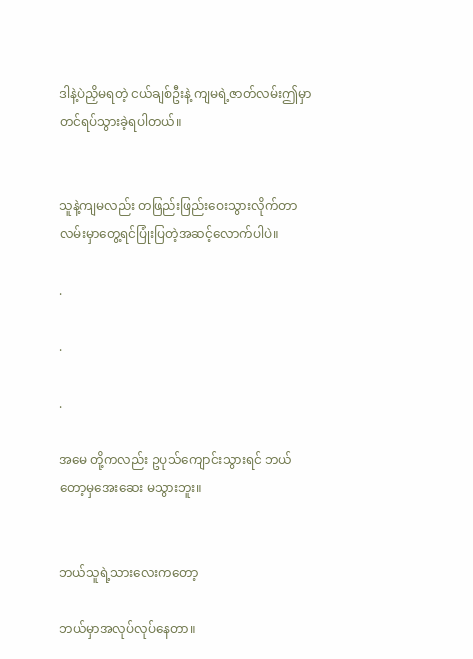ဒါနဲ့ပဲညှိမရတဲ့ ငယ်ချစ်ဦးနဲ့ ကျမရဲ့ဇာတ်လမ်းဤမှာတင်ရပ်သွားခဲ့ရပါတယ်။


သူနဲ့ကျမလည်း တဖြည်းဖြည်းဝေးသွားလိုက်တာ လမ်းမှာတွေ့ရင်ပြုံးပြတဲ့အဆင့်လောက်ပါပဲ။

.

.

.

အမေ တို့ကလည်း ဥပုသ်ကျောင်းသွားရင် ဘယ်တော့မှအေးဆေး မသွားဘူး။


ဘယ်သူရဲ့သားလေးကတော့

ဘယ်မှာအလုပ်လုပ်နေတာ။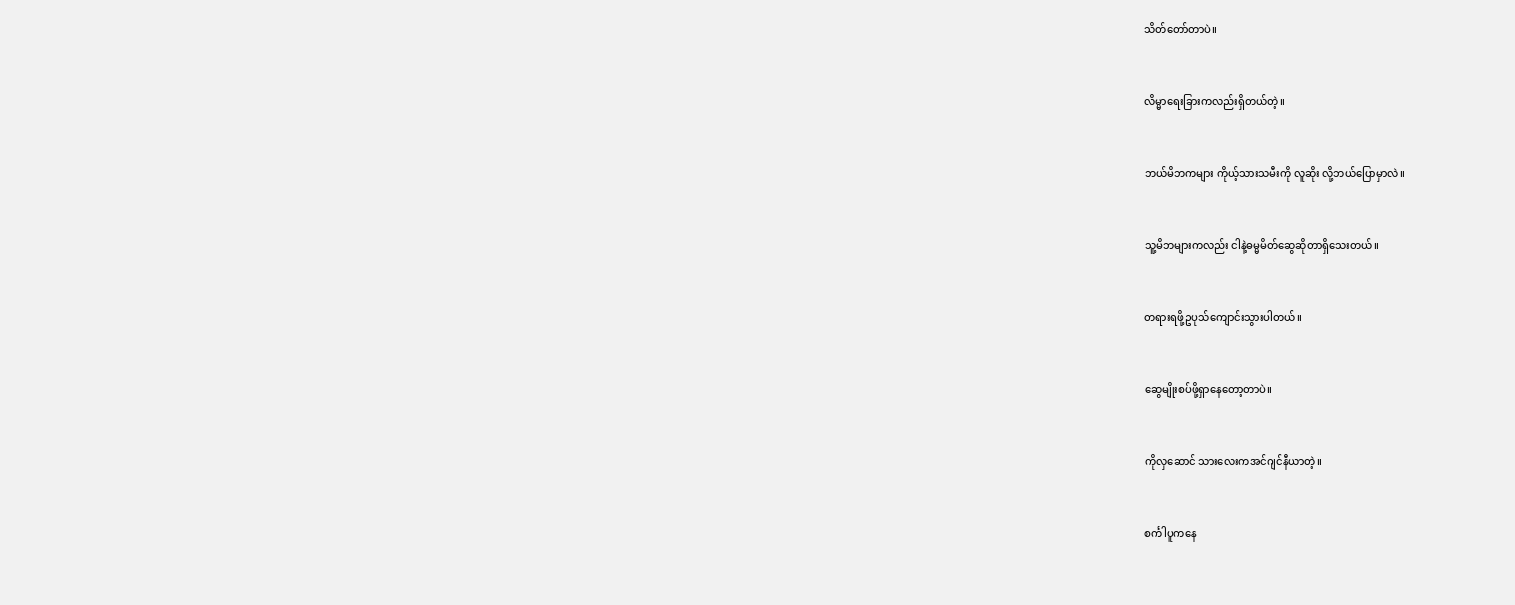သိတ်တော်တာပဲ။


လိမ္မာရေးခြားကလည်းရှိတယ်တဲ့။


ဘယ်မိဘကများ ကိုယ့်သားသမီးကို လူဆိုး လို့ဘယ်ပြောမှာလဲ။


သူ့မိဘများကလည်း ငါနဲ့ဓမ္မမိတ်ဆွေဆိုတာရှိသေးတယ်။


တရားရဖို့ဥပုသ်ကျောင်းသွားပါတယ်။


ဆွေမျိုးစပ်ဖို့ရှာနေတော့တာပဲ။


ကိုလှဆောင် သားလေးကအင်ဂျင်နီယာတဲ့။


စင်္ကါပူကနေ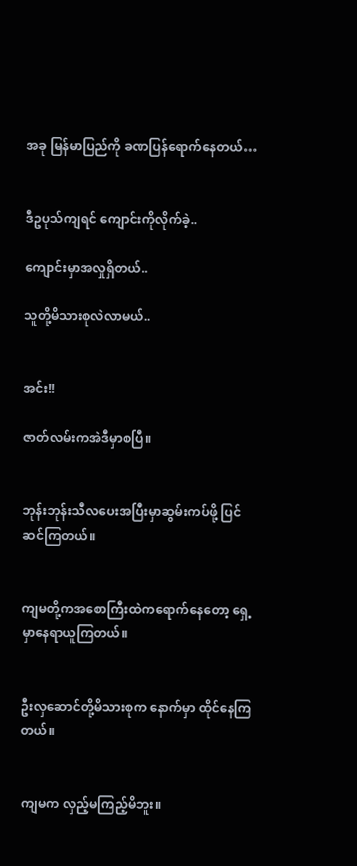အခု မြန်မာပြည်ကို ခဏပြန်ရောက်နေတယ်…


ဒီဥပုသ်ကျရင် ကျောင်းကိုလိုက်ခဲ့..

ကျောင်းမှာအလှုရှိတယ်..

သူတို့မိသားစုလဲလာမယ်..


အင်း!!

ဇာတ်လမ်းကအဲဒီမှာစပြီ။


ဘုန်းဘုန်းသီလပေးအပြီးမှာဆွမ်းကပ်ဖို့ ပြင်ဆင်ကြတယ်။


ကျမတို့ကအစောကြီးထဲကရောက်နေတော့ ရှေ့မှာနေရာယူကြတယ်။


ဦးလှဆောင်တို့မိသားစုက နောက်မှာ ထိုင်နေကြတယ်။


ကျမက လှည့်မကြည့်မိဘူး။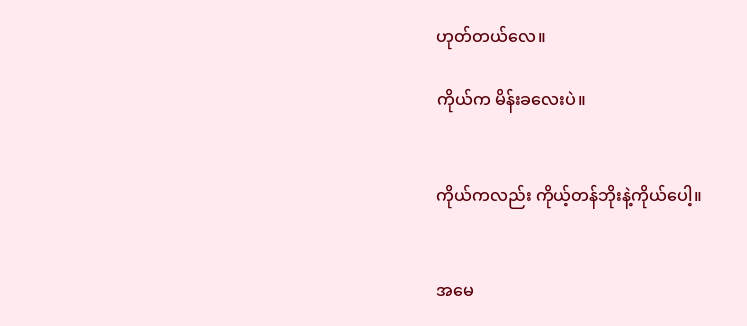ဟုတ်တယ်လေ။

ကိုယ်က မိန်းခလေးပဲ။


ကိုယ်ကလည်း ကိုယ့်တန်ဘိုးနဲ့ကိုယ်ပေါ့။


အမေ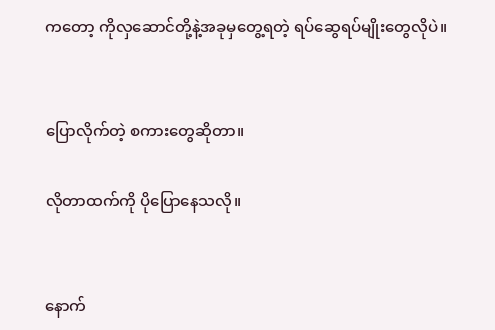ကတော့ ကိုလှဆောင်တို့နဲ့အခုမှတွေ့ရတဲ့ ရပ်ဆွေရပ်မျိုးတွေလိုပဲ။


ပြောလိုက်တဲ့ စကားတွေဆိုတာ။

လိုတာထက်ကို ပိုပြောနေသလို။


နောက်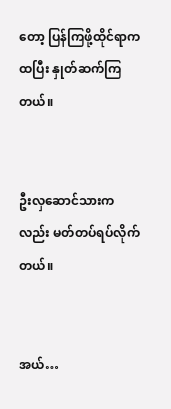တော့ ပြန်ကြဖို့ထိုင်ရာကထပြီး နှုတ်ဆက်ကြတယ်။


ဦးလှဆောင်သားကလည်း မတ်တပ်ရပ်လိုက်တယ်။


အယ်…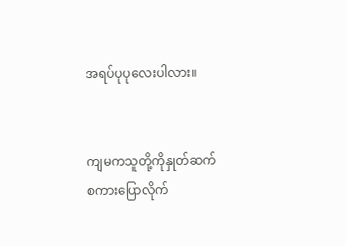အရပ်ပုပုလေးပါလား။


ကျမကသူတို့ကိုနှုတ်ဆက်စကားပြောလိုက်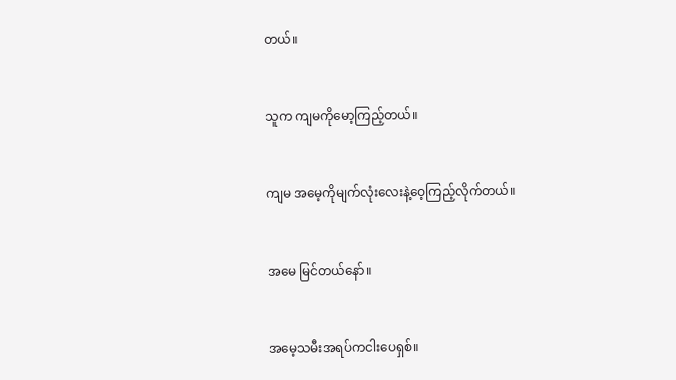တယ်။


သူက ကျမကိုမော့ကြည့်တယ်။


ကျမ အမေ့ကိုမျက်လုံးလေးနဲ့ဝေ့ကြည့်လိုက်တယ်။


အမေ မြင်တယ်နော်။


အမေ့သမီးအရပ်ကငါးပေရှစ်။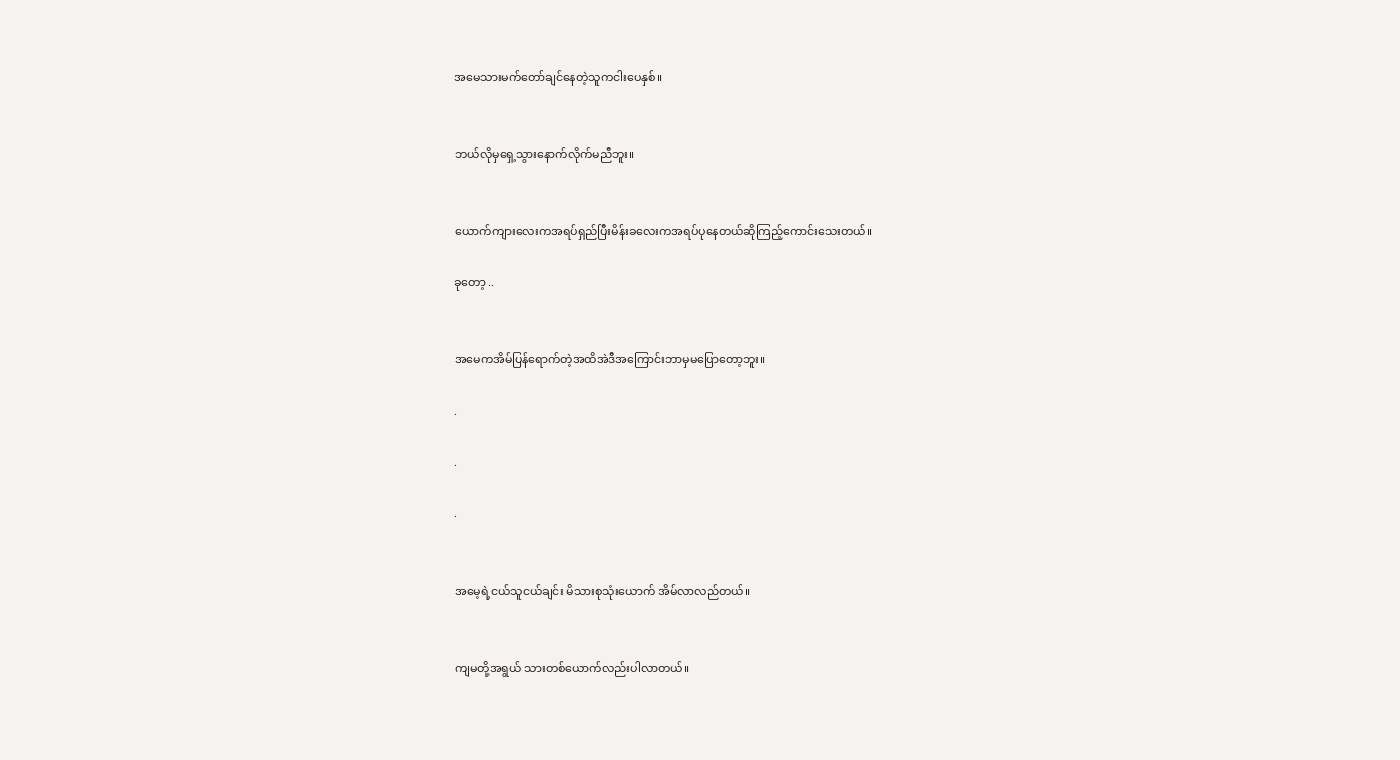အမေသားမက်တော်ချင်နေတဲ့သူကငါးပေနှစ်။


ဘယ်လိုမှရှေ့သွားနောက်လိုက်မညီဘူး။


ယောက်ကျားလေးကအရပ်ရှည်ပြီးမိန်းခလေးကအရပ်ပုနေတယ်ဆိုကြည့်ကောင်းသေးတယ်။

ခုတော့ ..


အမေကအိမ်ပြန်ရောက်တဲ့အထိအဲဒီအကြောင်းဘာမှမပြောတော့ဘူး။

.

.

.


အမေ့ရဲ့ငယ်သူငယ်ချင်း မိသားစုသုံးယောက် အိမ်လာလည်တယ်။


ကျမတို့အရွယ် သားတစ်ယောက်လည်းပါလာတယ်။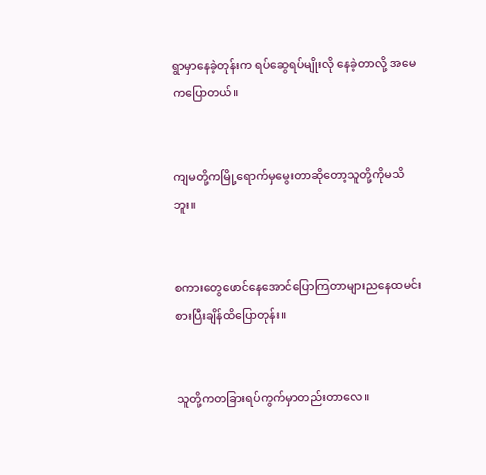ရွာမှာနေခဲ့တုန်းက ရပ်ဆွေရပ်မျိုးလို နေခဲ့တာလို့ အမေကပြောတယ်။


ကျမတို့ကမြို့ရောက်မှမွေးတာဆိုတော့သူတို့ကိုမသိဘူး။


စကားတွေဖောင်နေအောင်ပြောကြတာများညနေထမင်းစားပြီးချိန်ထိပြောတုန်း။


သူတို့ကတခြားရပ်ကွက်မှာတည်းတာလေ။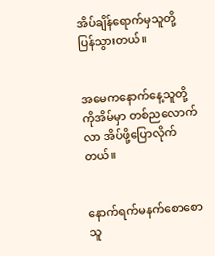အိပ်ချိန်ရောက်မှသူတို့ပြန်သွားတယ်။


အမေကနောက်နေ့သူတို့ကိုအိမ်မှာ တစ်ညလောက်လာ အိပ်ဖို့ပြောလိုက်တယ်။


နောက်ရက်မနက်စောစော သူ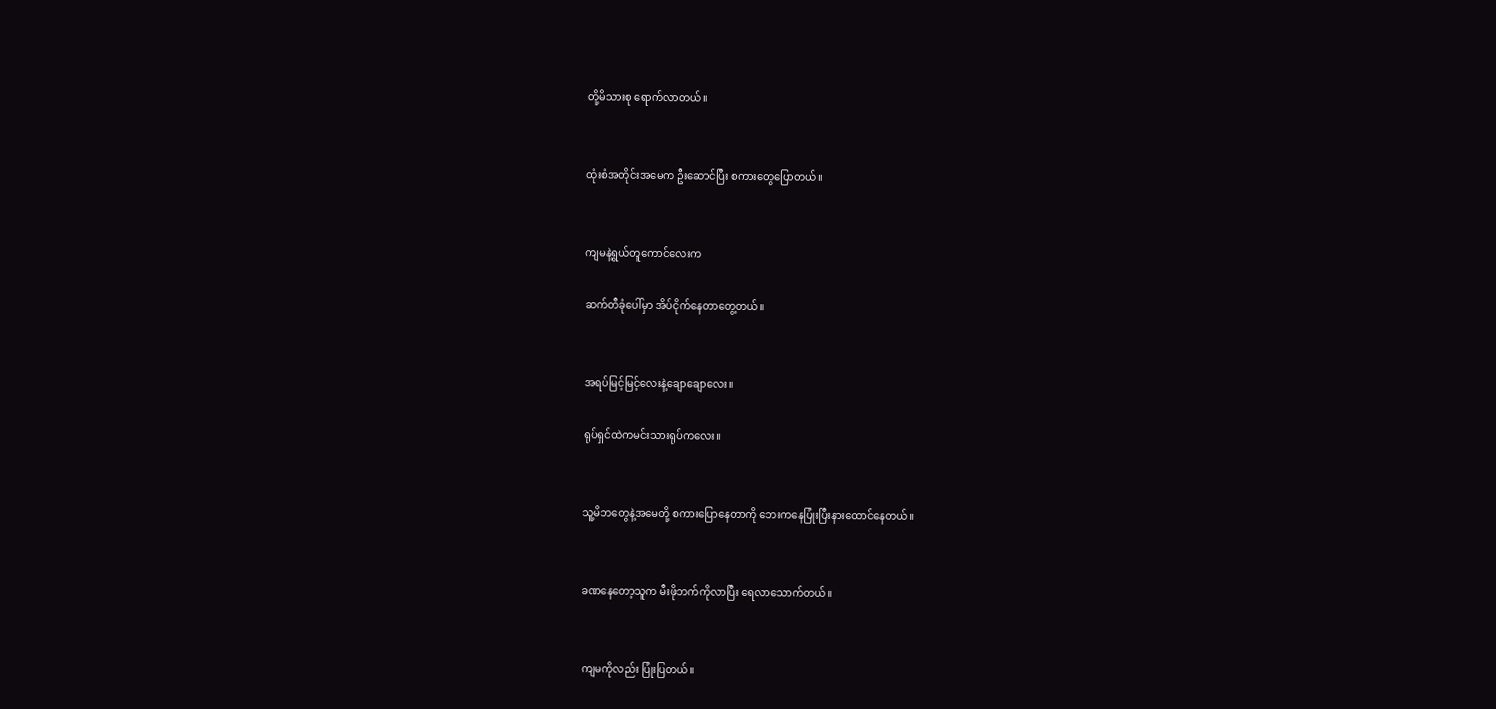တို့မိသားစု ရောက်လာတယ်။


ထုံးစံအတိုင်းအမေက ဦးဆောင်ပြီး စကားတွေပြောတယ်။


ကျမနဲ့ရွယ်တူကောင်လေးက

ဆက်တီခုံပေါ်မှာ အိပ်ငိုက်နေတာတွေ့တယ်။


အရပ်မြင့်မြင့်လေးနဲ့ချောချောလေး။

ရုပ်ရှင်ထဲကမင်းသားရုပ်ကလေး။


သူ့မိဘတွေနဲ့အမေတို့ စကားပြောနေတာကို ဘေးကနေပြုံးပြီးနားထောင်နေတယ်။


ခဏနေတော့သူက မီးဖိုဘက်ကိုလာပြီး ရေလာသောက်တယ်။


ကျမကိုလည်း ပြုံးပြတယ်။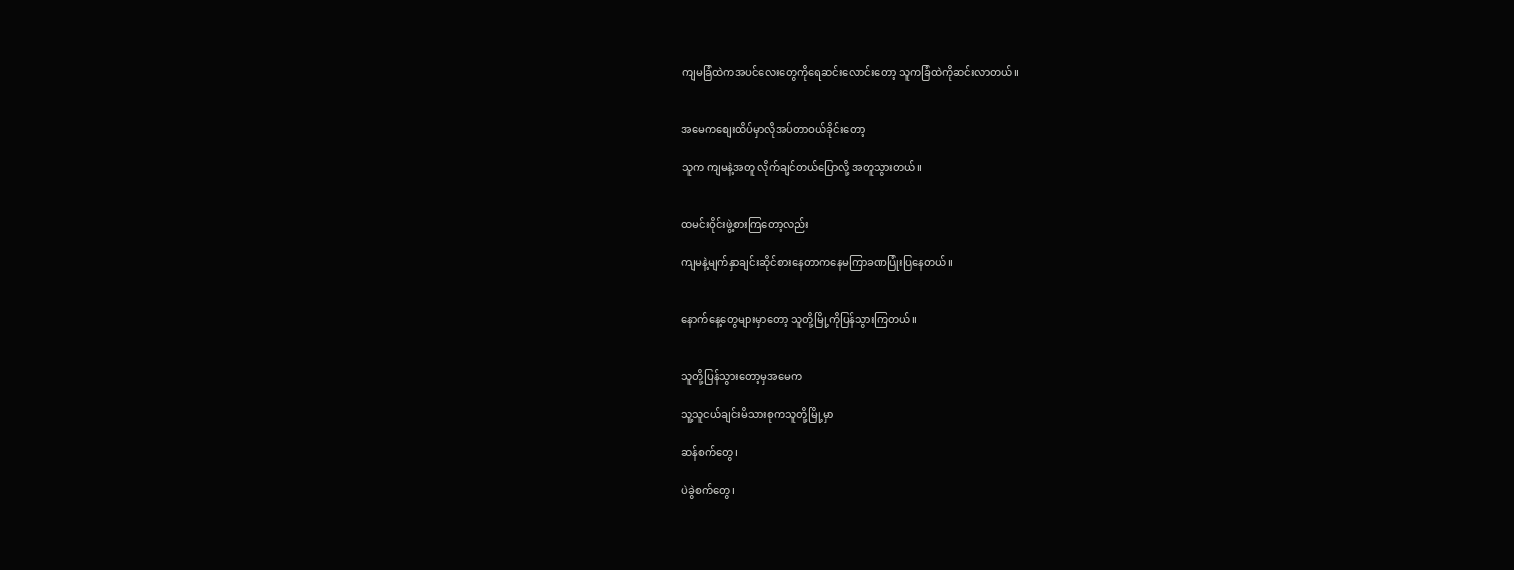ကျမခြံထဲကအပင်လေးတွေကိုရေဆင်းလောင်းတော့ သူကခြံထဲကိုဆင်းလာတယ်။


အမေကစျေးထိပ်မှာလိုအပ်တာဝယ်ခိုင်းတော့

သူက ကျမနဲ့အတူ လိုက်ချင်တယ်ပြောလို့ အတူသွားတယ်။


ထမင်းဝိုင်းဖွဲ့စားကြတော့လည်း

ကျမနဲ့မျက်နှာချင်းဆိုင်စားနေတာကနေမကြာခဏပြုံးပြနေတယ်။


နောက်နေ့တွေများမှာတော့ သူတို့မြို့ကိုပြန်သွားကြတယ်။


သူတို့ပြန်သွားတော့မှအမေက

သူ့သူငယ်ချင်းမိသားစုကသူတို့မြို့မှာ

ဆန်စက်တွေ၊

ပဲခွဲစက်တွေ၊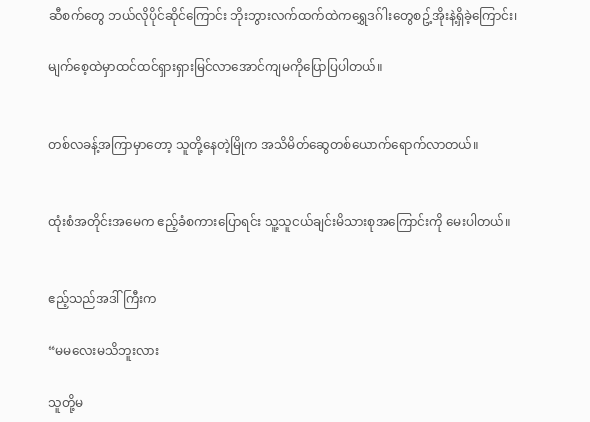ဆီစက်တွေ ဘယ်လိုပိုင်ဆိုင်ကြောင်း ဘိုးဘွားလက်ထက်ထဲကရွှေဒဂ်ါးတွေစဥ့်အိုးနဲ့ရှိခဲ့ကြောင်း၊

မျက်စေ့ထဲမှာထင်ထင်ရှားရှားမြင်လာအောင်ကျမကိုပြောပြပါတယ်။


တစ်လခန့်အကြာမှာတော့ သူတို့နေတဲ့မြိုက အသိမိတ်ဆွေတစ်ယောက်ရောက်လာတယ်။


ထုံးစံအတိုင်းအမေက ဧည့်ခံစကားပြောရင်း သူ့သူငယ်ချင်းမိသားစုအကြောင်းကို မေးပါတယ်။


ဧည့်သည်အဒါ်ကြီးက

“မမလေးမသိဘူးလား

သူတို့မ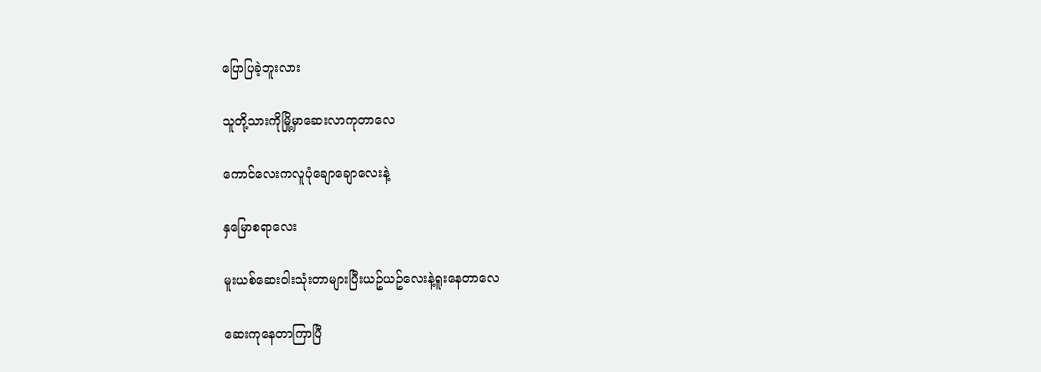ပြောပြခဲ့ဘူးလား

သူတို့သားကိုမြို့မှာဆေးလာကုတာလေ

ကောင်လေးကလူပုံချောချောလေးနဲ့

နှမြောစရာလေး

မူးယစ်ဆေးဝါးသုံးတာများပြီးယဥ်ယဥ်လေးနဲ့ရူးနေတာလေ

ဆေးကုနေတာကြာပြီ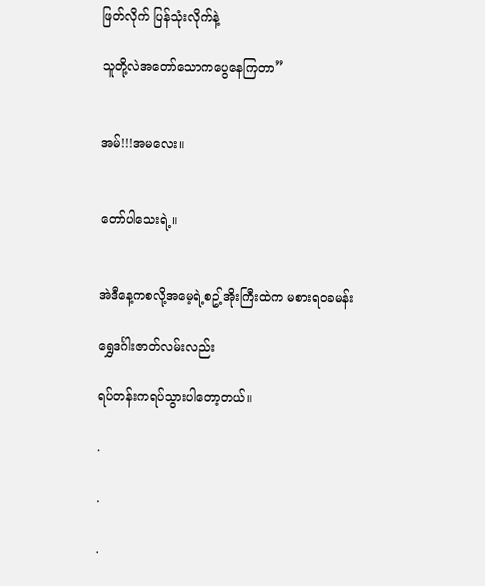ဖြတ်လိုက် ပြန်သုံးလိုက်နဲ့

သူတို့လဲအတော်သောကပွေနေကြတာ”


အမ်!!!အမလေး။


တော်ပါသေးရဲ့။


အဲဒီနေ့ကစလို့အမေ့ရဲ့စဥ့်အိုးကြီးထဲက မစားရဝခမန်း

ရွှေဒင်္ဂါးဇာတ်လမ်းလည်း

ရပ်တန်းကရပ်သွားပါတော့တယ်။

.

.

.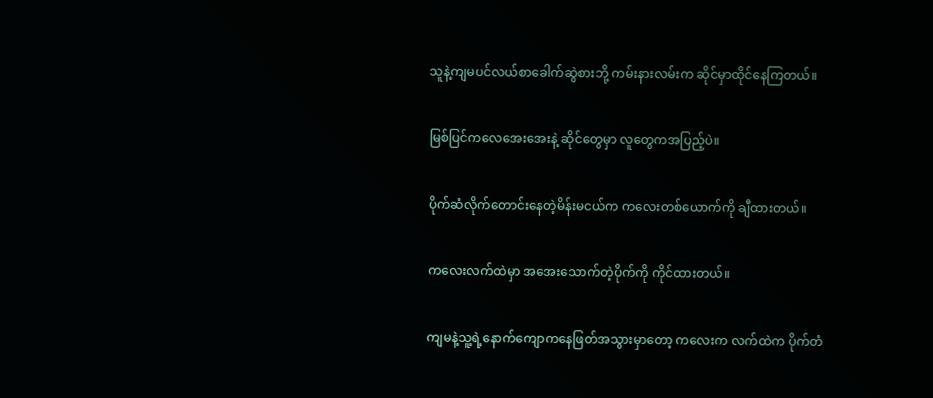သူနဲ့ကျမပင်လယ်စာခေါက်ဆွဲစားဘို့ ကမ်းနားလမ်းက ဆိုင်မှာထိုင်နေကြတယ်။


မြစ်ပြင်ကလေအေးအေးနဲ့ ဆိုင်တွေမှာ လူတွေကအပြည့်ပဲ။


ပိုက်ဆံလိုက်တောင်းနေတဲ့မိန်းမငယ်က ကလေးတစ်ယောက်ကို ချီထားတယ်။


ကလေးလက်ထဲမှာ အအေးသောက်တဲ့ပိုက်ကို ကိုင်ထားတယ်။


ကျမနဲ့သူ့ရဲ့နောက်ကျောကနေဖြတ်အသွားမှာတော့ ကလေးက လက်ထဲက ပိုက်တံ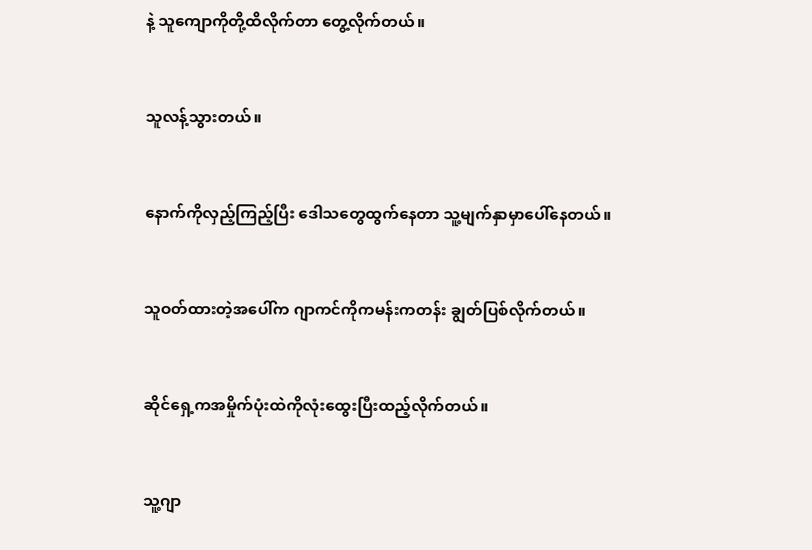နဲ့ သူကျောကိုတို့ထိလိုက်တာ တွေ့လိုက်တယ်။


သူလန့်သွားတယ်။


နောက်ကိုလှည့်ကြည့်ပြီး ဒေါသတွေထွက်နေတာ သူ့မျက်နှာမှာပေါ်နေတယ်။


သူဝတ်ထားတဲ့အပေါ်က ဂျာကင်ကိုကမန်းကတန်း ချွတ်ပြစ်လိုက်တယ်။


ဆိုင်ရှေ့ကအမှိုက်ပုံးထဲကိုလုံးထွေးပြီးထည့်လိုက်တယ်။


သူ့ဂျာ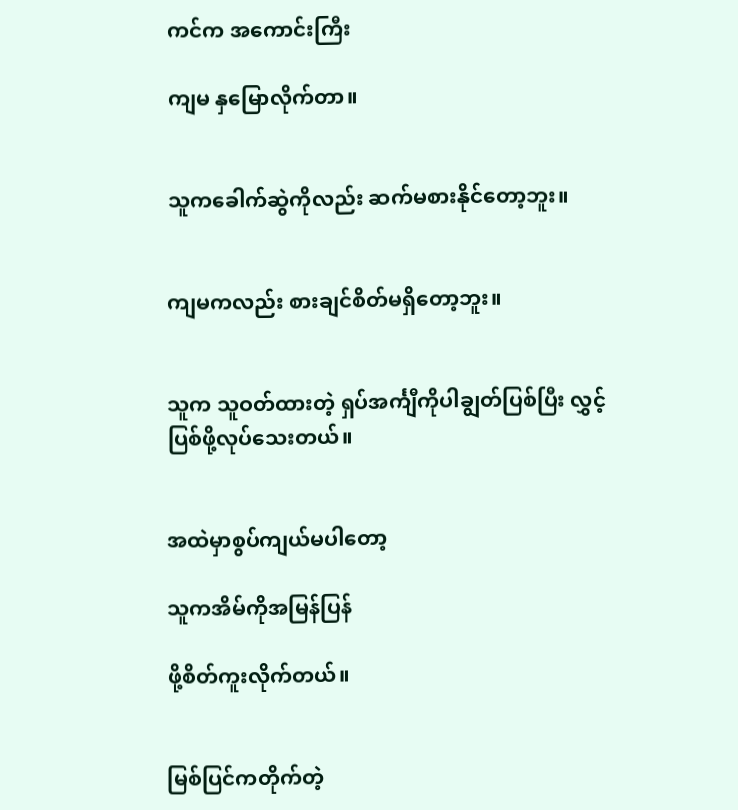ကင်က အကောင်းကြီး

ကျမ နှမြောလိုက်တာ။


သူကခေါက်ဆွဲကိုလည်း ဆက်မစားနိုင်တော့ဘူး။


ကျမကလည်း စားချင်စိတ်မရှိတော့ဘူး။


သူက သူဝတ်ထားတဲ့ ရှပ်အင်္ကျီကိုပါချွတ်ပြစ်ပြီး လွှင့်ပြစ်ဖို့လုပ်သေးတယ်။


အထဲမှာစွပ်ကျယ်မပါတော့

သူကအိမ်ကိုအမြန်ပြန်

ဖို့စိတ်ကူးလိုက်တယ်။


မြစ်ပြင်ကတိုက်တဲ့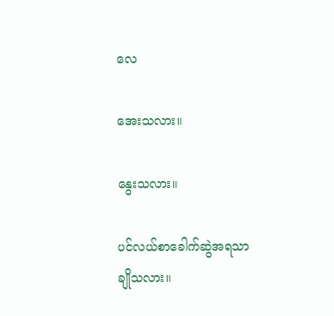လေ

အေးသလား။

နွေးသလား။

ပင်လယ်စာခေါက်ဆွဲအရသာချိုသလား။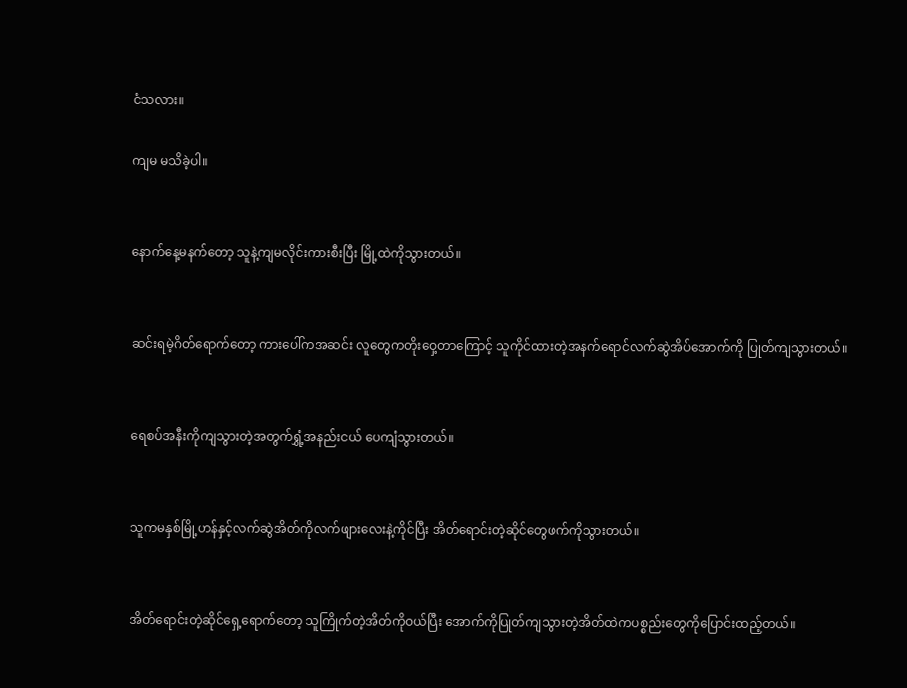ငံသလား။

ကျမ မသိခဲ့ပါ။


နောက်နေ့မနက်တော့ သူနဲ့ကျမလိုင်းကားစီးပြီး မြို့ထဲကိုသွားတယ်။


ဆင်းရမဲ့ဂိတ်ရောက်တော့ ကားပေါ်ကအဆင်း လူတွေကတိုးဝှေ့တာကြောင့် သူကိုင်ထားတဲ့အနက်ရောင်လက်ဆွဲအိပ်အောက်ကို ပြုတ်ကျသွားတယ်။


ရေစပ်အနီးကိုကျသွားတဲ့အတွက်ရွှံ့အနည်းငယ် ပေကျံသွားတယ်။


သူကမနှစ်မြို့ဟန်နှင့်လက်ဆွဲအိတ်ကိုလက်ဖျားလေးနဲ့ကိုင်ပြီး အိတ်ရောင်းတဲ့ဆိုင်တွေဖက်ကိုသွားတယ်။


အိတ်ရောင်းတဲ့ဆိုင်ရှေ့ရောက်တော့ သူကြိုက်တဲ့အိတ်ကိုဝယ်ပြီး အောက်ကိုပြုတ်ကျသွားတဲ့အိတ်ထဲကပစ္စည်းတွေကိုပြောင်းထည့်တယ်။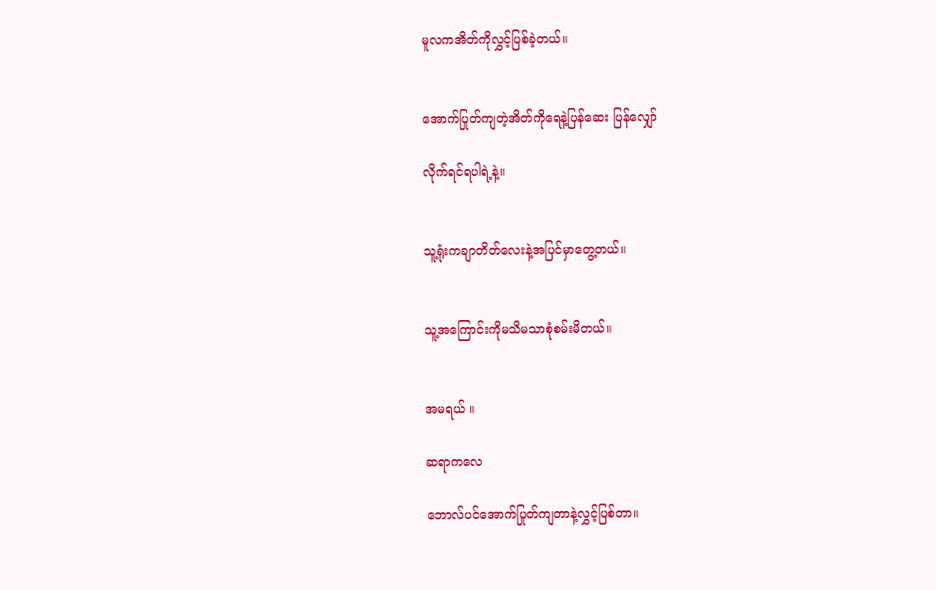မူလကအိတ်ကိုလွှင့်ပြစ်ခဲ့တယ်။


အောက်ပြုတ်ကျတဲ့အိတ်ကိုရေနဲ့ပြန်ဆေး ပြန်လျှော်

လိုက်ရင်ရပါရဲ့နဲ့။


သူ့ရုံးကချာတိတ်လေးနဲ့အပြင်မှာတွေ့တယ်။


သူ့အကြောင်းကိုမသိမသာစုံစမ်းမိတယ်။


အမရယ် ။

ဆရာကလေ

ဘောလ်ပင်အောက်ပြုတ်ကျတာနဲ့လွှင့်ပြစ်တာ။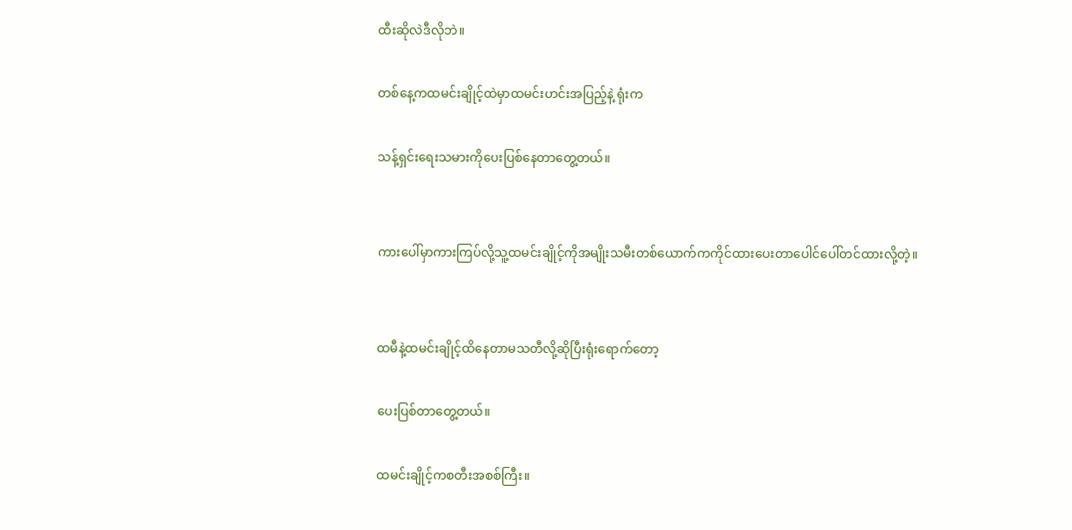ထီးဆိုလဲဒီလိုဘဲ။

တစ်နေ့ကထမင်းချိုင့်ထဲမှာထမင်းဟင်းအပြည့်နဲ့ ရုံးက

သန့်ရှင်းရေးသမားကိုပေးပြစ်နေတာတွေ့တယ်။


ကားပေါ်မှာကားကြပ်လို့သူ့ထမင်းချိုင့်ကိုအမျိုးသမီးတစ်ယောက်ကကိုင်ထားပေးတာပေါင်ပေါ်တင်ထားလို့တဲ့။


ထမီနဲ့ထမင်းချိုင့်ထိနေတာမသတီလို့ဆိုပြီးရုံးရောက်တော့

ပေးပြစ်တာတွေ့တယ်။

ထမင်းချိုင့်ကစတီးအစစ်ကြီး။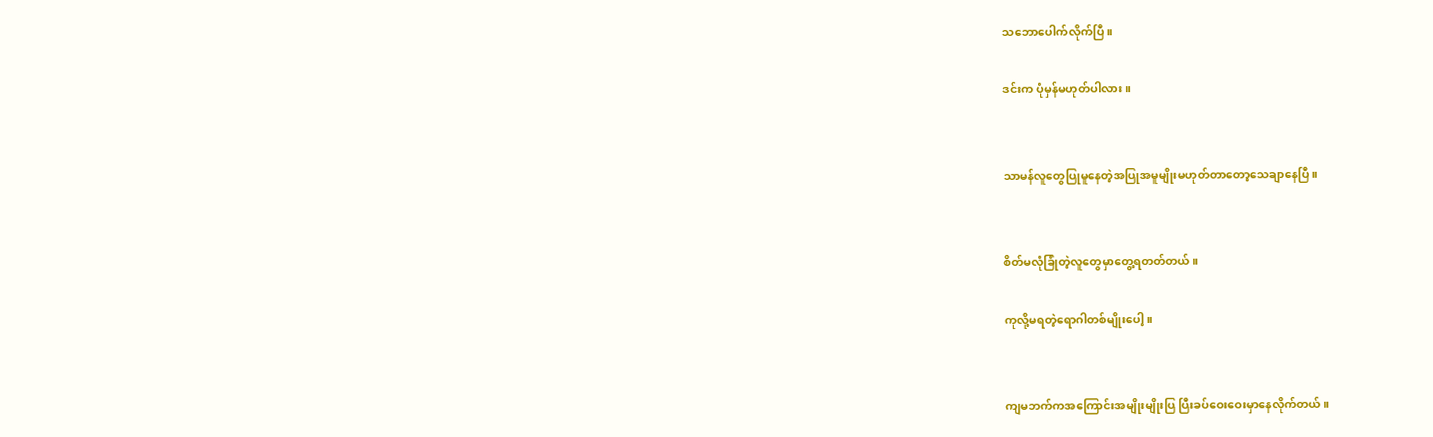သဘောပေါက်လိုက်ပြီ။

ဒင်းက ပုံမှန်မဟုတ်ပါလား။


သာမန်လူတွေပြုမူနေတဲ့အပြုအမူမျိုးမဟုတ်တာတော့သေချာနေပြီ။


စိတ်မလုံခြုံတဲ့လူတွေမှာတွေ့ရတတ်တယ်။

ကုလို့မရတဲ့ရောဂါတစ်မျိုးပေါ့။


ကျမဘက်ကအကြောင်းအမျိုးမျိုးပြ ပြီးခပ်ဝေးဝေးမှာနေလိုက်တယ်။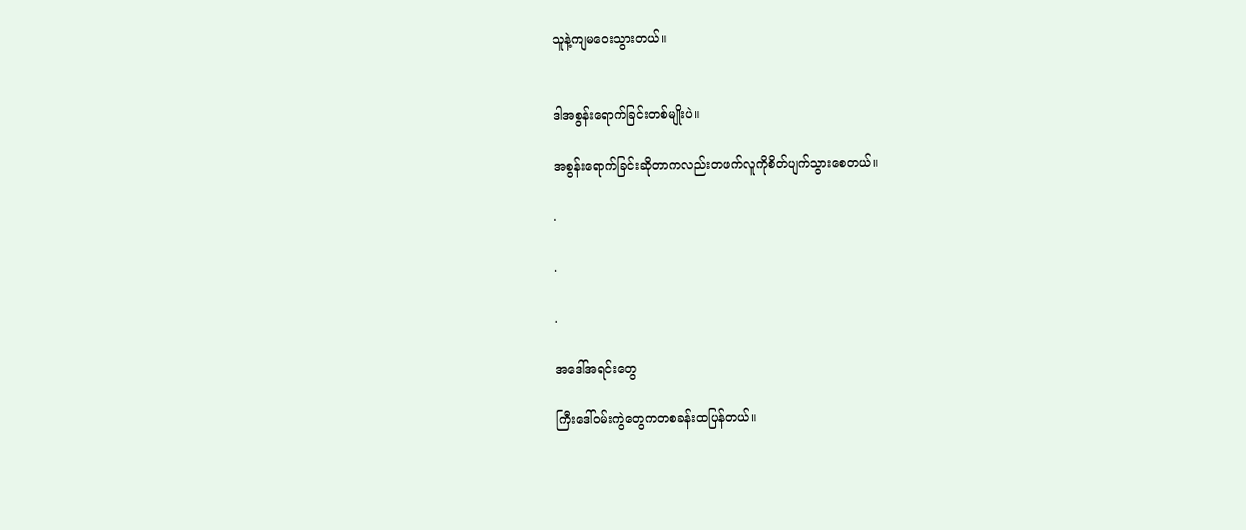သူနဲ့ကျမဝေးသွားတယ်။


ဒါအစွန်းရောက်ခြင်းတစ်မျိုးပဲ။

အစွန်းရောက်ခြင်းဆိုတာကလည်းတဖက်လူကိုစိတ်ပျက်သွားစေတယ်။

.

.

.

အဒေါ်အရင်းတွေ

ကြီးဒေါ်ဝမ်းကွဲတွေကတစခန်းထပြန်တယ်။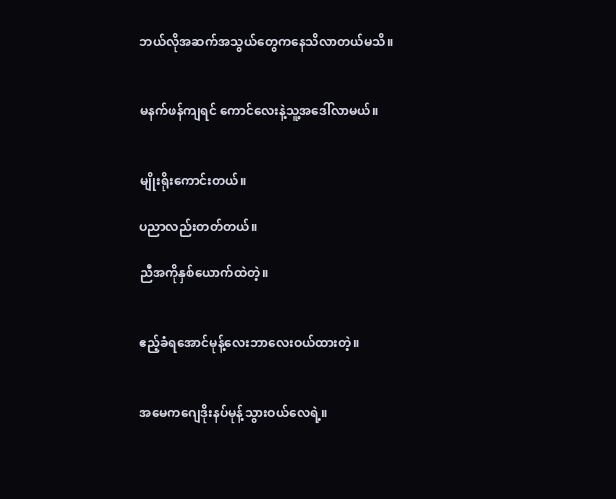ဘယ်လိုအဆက်အသွယ်တွေကနေသိလာတယ်မသိ။


မနက်ဖန်ကျရင် ကောင်လေးနဲ့သူ့အဒေါ်လာမယ်။


မျိုးရိုးကောင်းတယ်။

ပညာလည်းတတ်တယ်။

ညီအကိုနှစ်ယောက်ထဲတဲ့။


ဧည့်ခံရအောင်မုန့်လေးဘာလေးဝယ်ထားတဲ့။


အမေကဂျေဒိုးနပ်မုန့်သွားဝယ်လေရဲ့။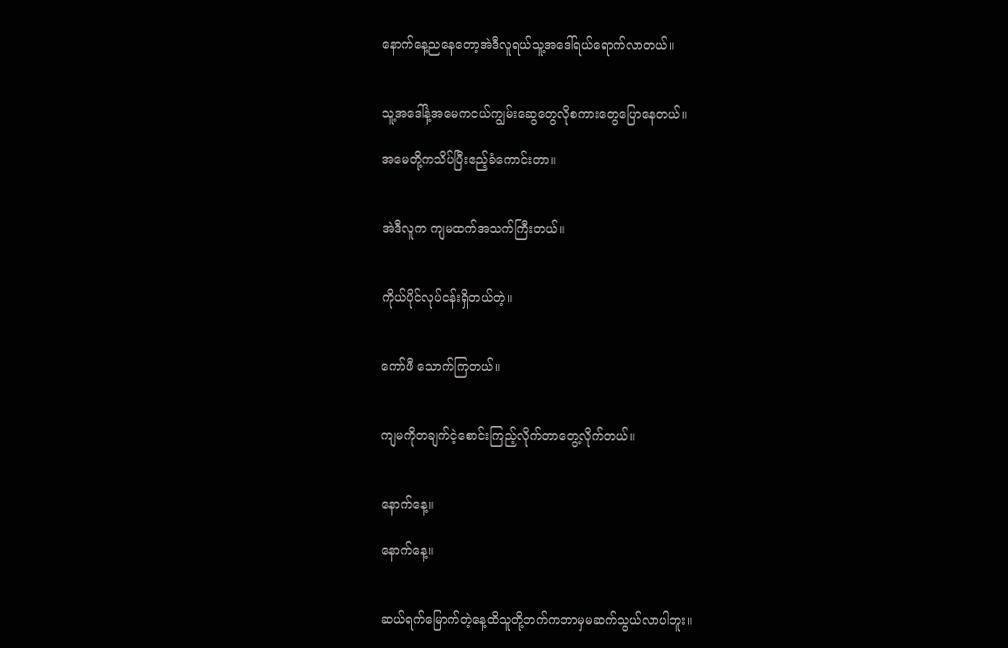နောက်နေ့ညနေတော့အဲဒီလူရယ်သူ့အဒေါ်ရယ်ရောက်လာတယ်။


သူ့အဒေါ်နဲ့အမေကငယ်ကျွမ်းဆွေတွေလိုစကားတွေပြောနေတယ်။

အမေတို့ကသိပ်ပြီးဧည့်ခံကောင်းတာ။


အဲဒီလူက ကျမထက်အသက်ကြီးတယ်။


ကိုယ်ပိုင်လုပ်ငန်းရှိတယ်တဲ့။


ကော်ဖီ သောက်ကြတယ်။


ကျမကိုတချက်ငဲ့စောင်းကြည့်လိုက်တာတွေ့လိုက်တယ်။


နောက်နေ့။

နောက်နေ့။


ဆယ်ရက်မြောက်တဲ့နေ့ထိသူတို့ဘက်ကဘာမှမဆက်သွယ်လာပါဘူး။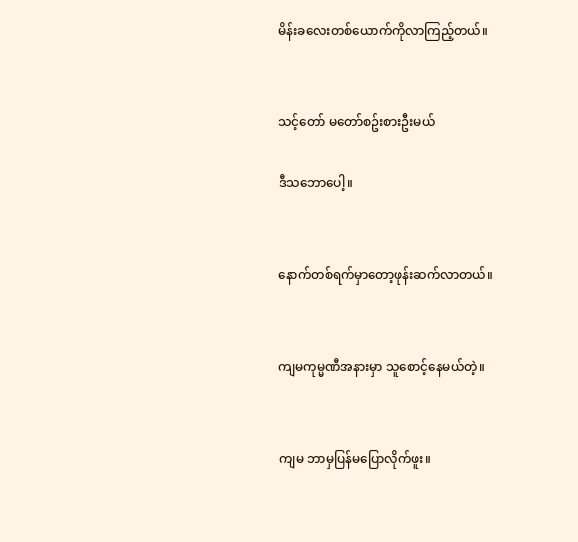မိန်းခလေးတစ်ယောက်ကိုလာကြည့်တယ်။


သင့်တော် မတော်စဥ်းစားဦးမယ်

ဒီသဘောပေါ့။


နောက်တစ်ရက်မှာတော့ဖုန်းဆက်လာတယ်။


ကျမကုမ္မဏီအနားမှာ သူစောင့်နေမယ်တဲ့။


ကျမ ဘာမှပြန်မပြောလိုက်ဖူး။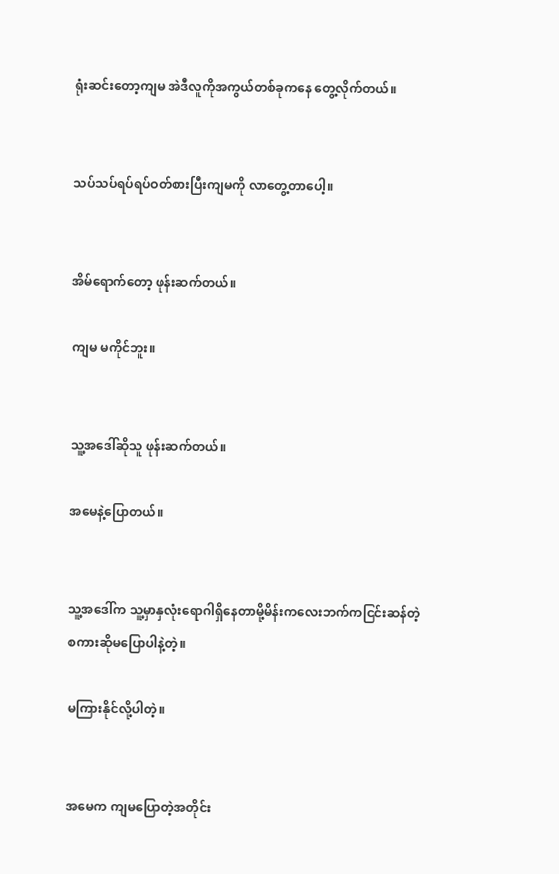ရုံးဆင်းတော့ကျမ အဲဒီလူကိုအကွယ်တစ်ခုကနေ တွေ့လိုက်တယ်။


သပ်သပ်ရပ်ရပ်ဝတ်စားပြီးကျမကို လာတွေ့တာပေါ့။


အိမ်ရောက်တော့ ဖုန်းဆက်တယ်။

ကျမ မကိုင်ဘူး။


သူ့အဒေါ်ဆိုသူ ဖုန်းဆက်တယ်။

အမေနဲ့ပြောတယ်။


သူ့အဒေါ်က သူ့မှာနှလုံးရောဂါရှိနေတာမို့မိန်းကလေးဘက်ကငြင်းဆန်တဲ့စကားဆိုမပြောပါနဲ့တဲ့။

မကြားနိုင်လို့ပါတဲ့။


အမေက ကျမပြောတဲ့အတိုင်း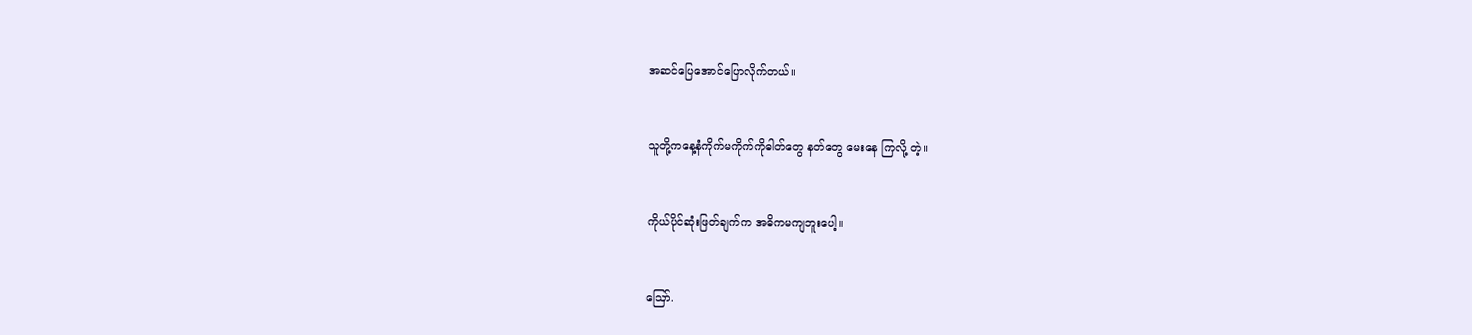အဆင်ပြေအောင်ပြောလိုက်တယ်။


သူတို့ကနေ့နံကိုက်မကိုက်ကိုဓါတ်တွေ နတ်တွေ မေးနေ ကြလို့ တဲ့။


ကိုယ်ပိုင်ဆုံးဖြတ်ချက်က အဓိကမကျဘူးပေါ့။


ဪ.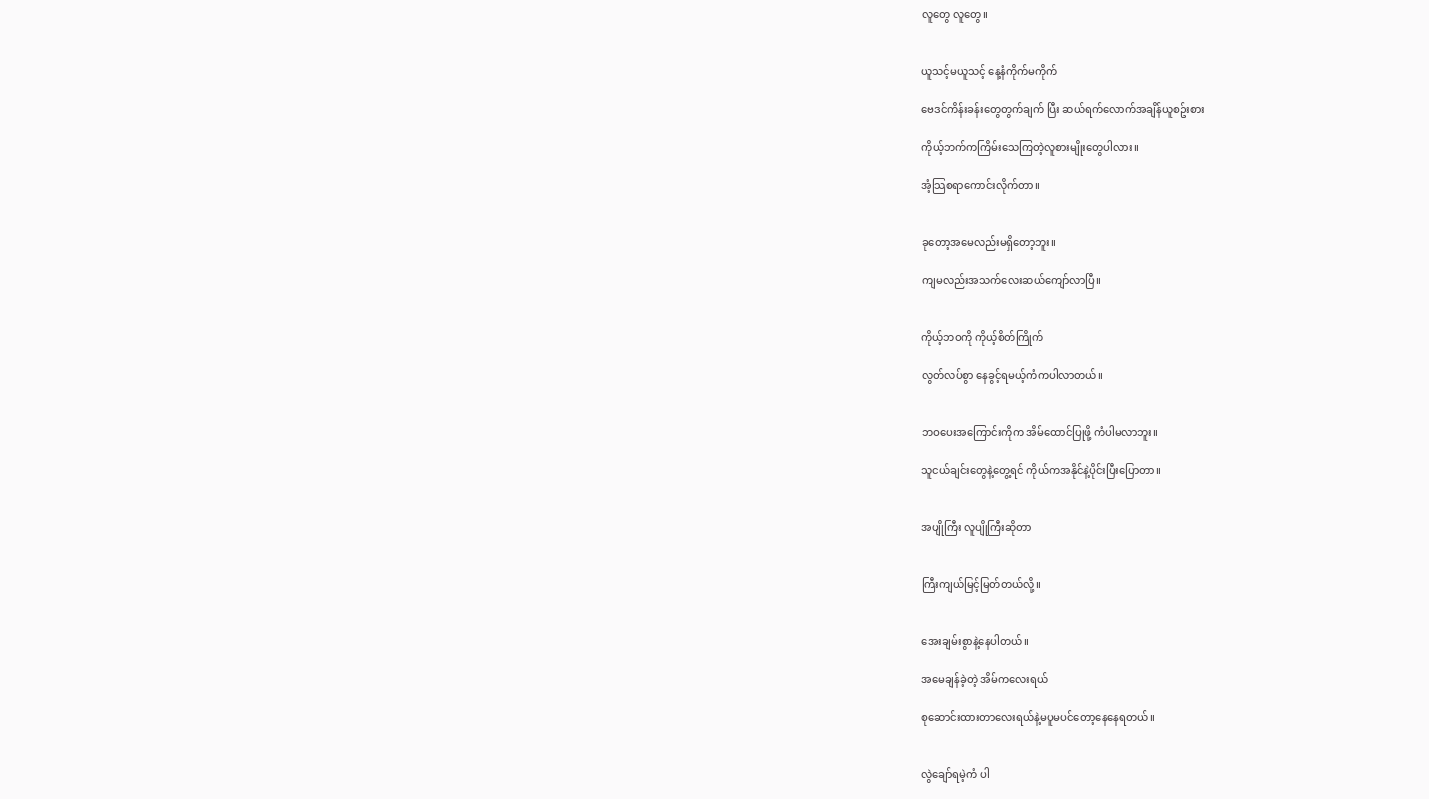လူတွေ လူတွေ။


ယူသင့်မယူသင့် နေ့နံကိုက်မကိုက်

ဗေဒင်ကိန်းခန်းတွေတွက်ချက် ပြီး ဆယ်ရက်လောက်အချိန်ယူစဥ်းစား

ကိုယ့်ဘက်ကကြိမ်းသေကြတဲ့လူစားမျိုးတွေပါလား။

အံ့သြစရာကောင်းလိုက်တာ။


ခုတော့အမေလည်းမရှိတော့ဘူး။

ကျမလည်းအသက်လေးဆယ်ကျော်လာပြီ။


ကိုယ့်ဘဝကို ကိုယ့်စိတ်ကြိုက်

လွတ်လပ်စွာ နေခွင့်ရမယ့်ကံကပါလာတယ်။


ဘဝပေးအကြောင်းကိုက အိမ်ထောင်ပြုဖို့ ကံပါမလာဘူး။

သူငယ်ချင်းတွေနဲ့တွေ့ရင် ကိုယ်ကအနိုင်နဲ့ပိုင်းပြီးပြောတာ။


အပျိုကြီး လူပျိုကြီးဆိုတာ


ကြီးကျယ်မြင့်မြတ်တယ်လို့။


အေးချမ်းစွာနဲ့နေပါတယ်။

အမေချန်ခဲ့တဲ့ အိမ်ကလေးရယ်

စုဆောင်းထားတာလေးရယ်နဲ့မပူမပင်တော့နေနေရတယ်။


လွဲချော်ရမဲ့ကံ ပါ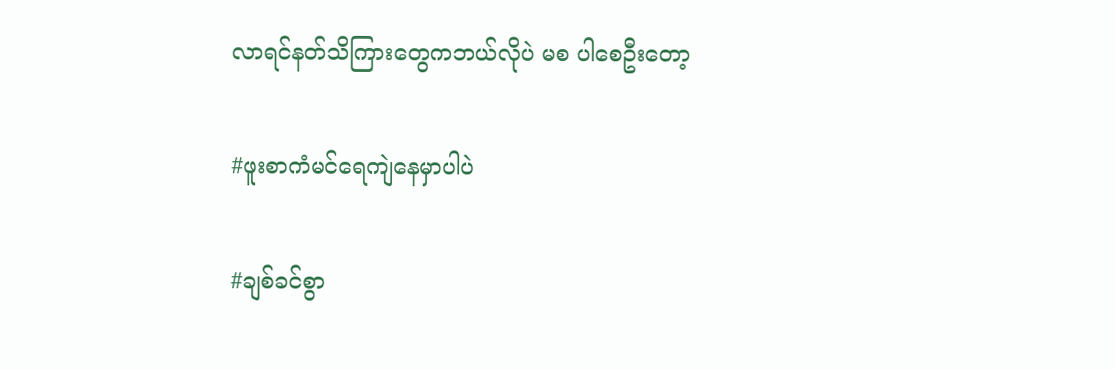လာရင်နတ်သိကြားတွေကဘယ်လိုပဲ မစ ပါစေဦးတော့


#ဖူးစာကံမင်ရေကျဲနေမှာပါပဲ


#ချစ်ခင်စွာ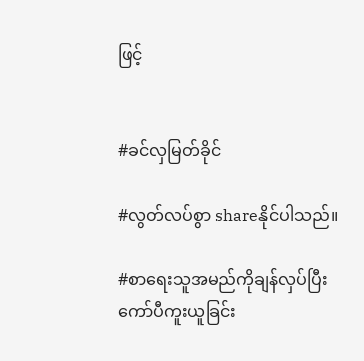ဖြင့်


#ခင်လှမြတ်ခိုင်

#လွတ်လပ်စွာ shareနိုင်ပါသည်။

#စာရေးသူအမည်ကိုချန်လှပ်ပြီးကော်ပီကူးယူခြင်း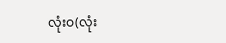လုံးဝ(လုံး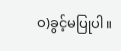ဝ)ခွင့်မပြုပါ။